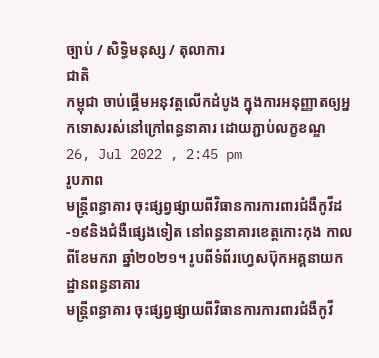ច្បាប់ / សិទិ្ធមនុស្ស / តុលាការ
ជាតិ
កម្ពុជា ចាប់ផ្តើមអនុវត្តលើកដំបូង ក្នុងការអនុញ្ញាតឲ្យអ្នកទោសរស់នៅក្រៅពន្ធនាគារ ដោយភ្ជាប់លក្ខខណ្ឌ
26, Jul 2022 , 2:45 pm
រូបភាព
មន្រ្តីពន្ធាគារ ចុះផ្សព្វផ្សាយពីវិធានការការពារជំងឺកូវីដ-១៩និងជំងឺផ្សេងទៀត នៅពន្ធនាគារខេត្តកោះកុង កាលពីខែមករា ឆ្នាំ២០២១។ រូបពីទំព័រហ្វេសប៊ុកអគ្គនាយកដ្ឋានពន្ធនាគារ
មន្រ្តីពន្ធាគារ ចុះផ្សព្វផ្សាយពីវិធានការការពារជំងឺកូវី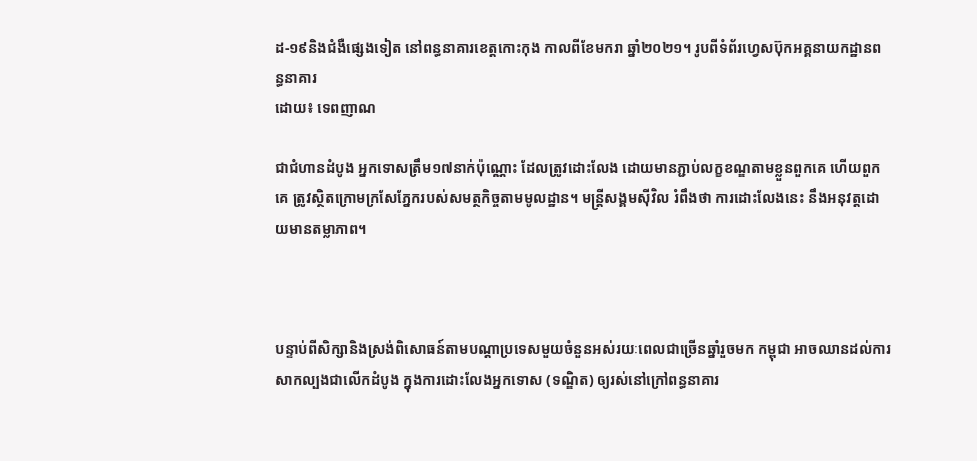ដ-១៩និងជំងឺផ្សេងទៀត នៅពន្ធនាគារខេត្តកោះកុង កាលពីខែមករា ឆ្នាំ២០២១។ រូបពីទំព័រហ្វេសប៊ុកអគ្គនាយកដ្ឋានពន្ធនាគារ
ដោយ៖ ទេពញាណ

ជាជំហានដំបូង អ្នកទោសត្រឹម១៧នាក់ប៉ុណ្ណោះ ដែលត្រូវដោះលែង ដោយមានភ្ជាប់លក្ខខណ្ឌតាមខ្លួនពួកគេ ហើយពួកគេ ត្រូវស្ថិតក្រោមក្រសែភ្នែករបស់សមត្ថកិច្ចតាមមូលដ្ឋាន។ មន្រ្តីសង្គមស៊ីវិល រំពឹងថា ការដោះលែងនេះ នឹងអនុវត្តដោយមានតម្លាភាព។



បន្ទាប់ពីសិក្សានិងស្រង់ពិសោធន៍តាមបណ្តាប្រទេសមួយចំនួនអស់រយៈពេលជាច្រើនឆ្នាំរួចមក កម្ពុជា អាចឈានដល់ការសាកល្បងជាលើកដំបូង ក្នុងការដោះលែងអ្នកទោស (ទណ្ឌិត) ឲ្យរស់នៅក្រៅពន្ធនាគារ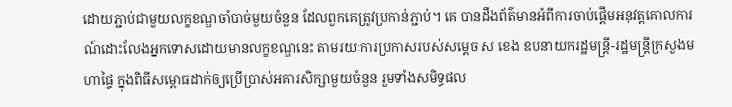ដោយភ្ជាប់ជាមួយលក្ខខណ្ឌចាំបាច់មួយចំនួន ដែលពួកគេត្រូវប្រកាន់ភ្ជាប់។ គេ បានដឹងព័ត៌មានអំពីការចាប់ផ្តើមអនុវត្តគោលការណ៍ដោះលែងអ្នកទោសដោយមានលក្ខខណ្ឌនេះ តាមរយៈការប្រកាសរបស់សម្តេច ស ខេង ឧបនាយករដ្ឋមន្រ្តី-រដ្ឋមន្រ្តីក្រសួងមហាផ្ទៃ ក្នុងពិធីសម្ពោធដាក់ឲ្យប្រើប្រាស់អគារសិក្សាមួយចំនួន រួមទាំងសមិទ្ធផល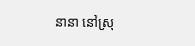នានា នៅស្រុ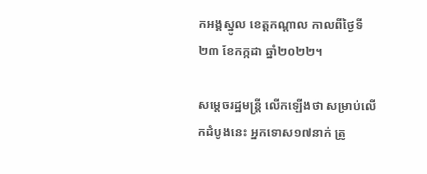កអង្គស្នូល ខេត្តកណ្តាល កាលពីថ្ងៃទី២៣ ខែកក្កដា ឆ្នាំ២០២២។

សម្តេចរដ្ឋមន្រ្តី លើកឡើងថា សម្រាប់លើកដំបូងនេះ អ្នកទោស១៧នាក់ ត្រូ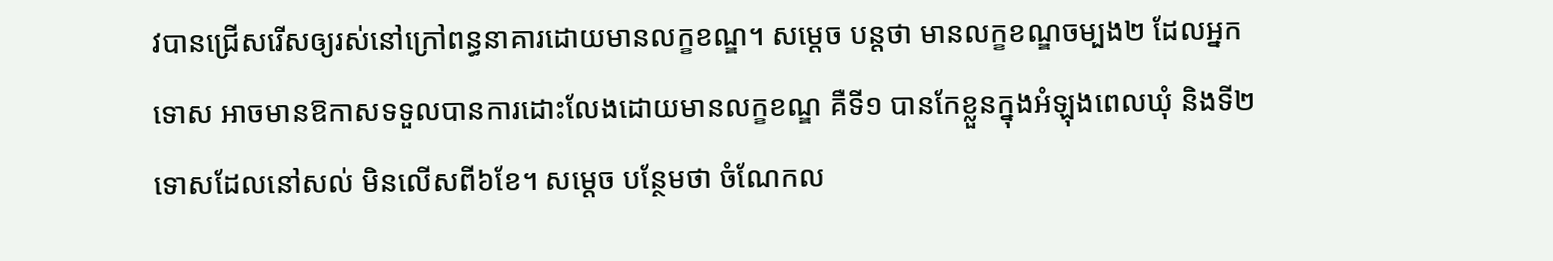វបានជ្រើសរើសឲ្យរស់នៅក្រៅពន្ធនាគារដោយមានលក្ខខណ្ឌ។ សម្តេច បន្តថា មានលក្ខខណ្ឌចម្បង២ ដែលអ្នកទោស អាចមានឱកាសទទួលបានការដោះលែងដោយមានលក្ខខណ្ឌ គឺទី១ បានកែខ្លួនក្នុងអំឡុងពេលឃុំ និងទី២ ទោសដែលនៅសល់ មិនលើសពី៦ខែ។ សម្តេច បន្ថែមថា ចំណែកល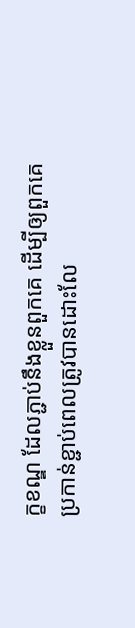ក្ខខណ្ឌ ដែលភ្ជាប់នឹងខ្លួនពួកគេ ដើម្បីឲ្យពួកគេប្រកាន់ខ្ជាប់ពេលត្រូវបានដោះលែ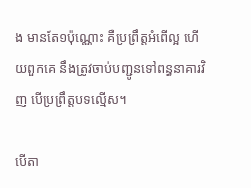ង មានតែ១ប៉ុណ្ណោះ គឺប្រព្រឹត្តអំពើល្អ ហើយពួកគេ នឹងត្រូវចាប់បញ្ជូនទៅពន្ធនាគារវិញ បើប្រព្រឹត្តបទល្មើស។

បើតា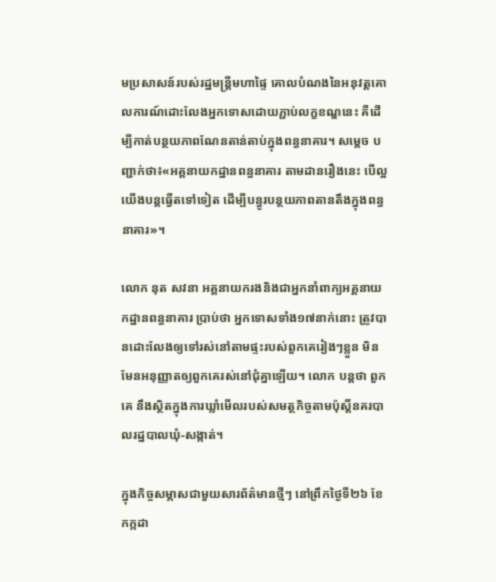មប្រសាសន៍របស់រដ្ឋមន្រ្តីមហាផ្ទៃ គោលបំណងនៃអនុវត្តគោលការណ៍ដោះលែងអ្នកទោសដោយភ្ជាប់លក្ខខណ្ឌនេះ គឺដើម្បីកាត់បន្ថយភាពណែនតាន់តាប់ក្នុងពន្ធនាគារ។ សម្តេច បញ្ជាក់ថា៖«អគ្គនាយកដ្ឋានពន្ធនាគារ តាមដានរឿងនេះ បើល្អ យើងបន្តធ្វើតទៅទៀត ដើម្បីបន្ធូរបន្ថយភាពតានតឹងក្នុងពន្ធនាគារ»។

លោក នុត សវនា អគ្គនាយករងនិងជាអ្នកនាំពាក្យអគ្គនាយកដ្ឋានពន្ធនាគារ ប្រាប់ថា អ្នកទោសទាំង១៧នាក់នោះ ត្រូវបានដោះលែងឲ្យទៅរស់នៅតាមផ្ទះរបស់ពួកគេរៀងៗខ្លួន មិនមែនអនុញ្ញាតឲ្យពួកគេរស់នៅជុំគ្នាឡើយ។ លោក បន្តថា ពួកគេ នឹងស្ថិតក្នុងការឃ្លាំមើលរបស់សមត្ថកិច្ចតាមប៉ុស្តិ៍នគរបាលរដ្ឋបាលឃុំ-សង្កាត់។

ក្នុងកិច្ចសម្ភាសជាមួយសារព័ត៌មានថ្មីៗ នៅព្រឹកថ្ងៃទី២៦ ខែកក្កដា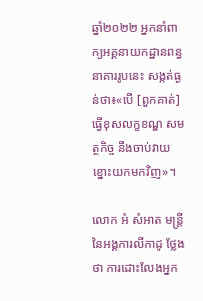ឆ្នាំ២០២២ អ្នកនាំពាក្យអគ្គនាយកដ្ឋានពន្ធនាគាររូបនេះ សង្កត់ធ្ងន់ថា៖«បើ [ពួកគាត់] ធ្វើខុសលក្ខខណ្ឌ សមត្ថកិច្ច នឹងចាប់វាយខ្នោះយកមកវិញ»។

លោក អំ សំអាត មន្រ្តីនៃអង្គការលីកាដូ ថ្លែងថា ការដោះលែងអ្នក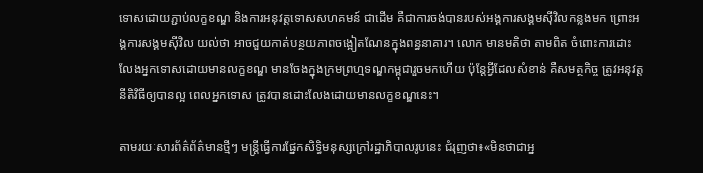ទោសដោយភ្ជាប់លក្ខខណ្ឌ និងការអនុវត្តទោសសហគមន៍ ជាដើម គឺជាការចង់បានរបស់អង្គការសង្គមស៊ីវិលកន្លងមក ព្រោះអង្គការសង្គមស៊ីវិល យល់ថា អាចជួយកាត់បន្ថយភាពចង្អៀតណែនក្នុងពន្ធនាគារ។ លោក មានមតិថា តាមពិត ចំពោះការដោះលែងអ្នកទោសដោយមានលក្ខខណ្ឌ មានចែងក្នុងក្រមព្រហ្មទណ្ឌកម្ពុជារួចមកហើយ ប៉ុន្តែអ្វីដែលសំខាន់ គឺសមត្ថកិច្ច ត្រូវអនុវត្តនីតិវិធីឲ្យបានល្អ ពេលអ្នកទោស ត្រូវបានដោះលែងដោយមានលក្ខខណ្ឌនេះ។

តាមរយៈសារព័ត៌ព័ត៌មានថ្មីៗ មន្រ្តីធ្វើការផ្នែកសិទ្ធិមនុស្សក្រៅរដ្ឋាភិបាលរូបនេះ ជំរុញថា៖«មិនថាជាអ្ន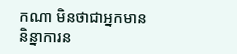កណា មិនថាជាអ្នកមាននិន្នាការន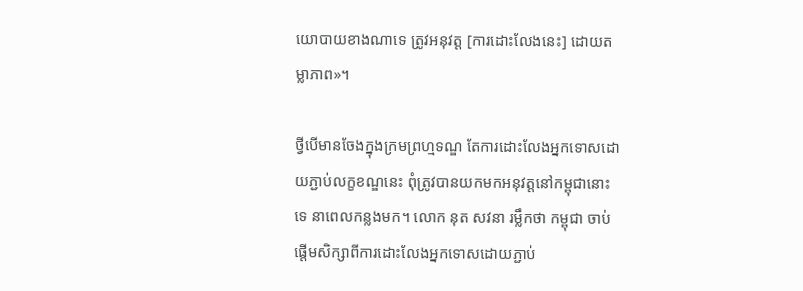យោបាយខាងណាទេ ត្រូវអនុវត្ត [ការដោះលែងនេះ] ដោយតម្លាភាព»។

ថ្វីបើមានចែងក្នុងក្រមព្រហ្មទណ្ឌ តែការដោះលែងអ្នកទោសដោយភ្ជាប់លក្ខខណ្ឌនេះ ពុំត្រូវបានយកមកអនុវត្តនៅកម្ពុជានោះទេ នាពេលកន្លងមក។ លោក នុត សវនា រម្លឹកថា កម្ពុជា ចាប់ផ្តើមសិក្សាពីការដោះលែងអ្នកទោសដោយភ្ជាប់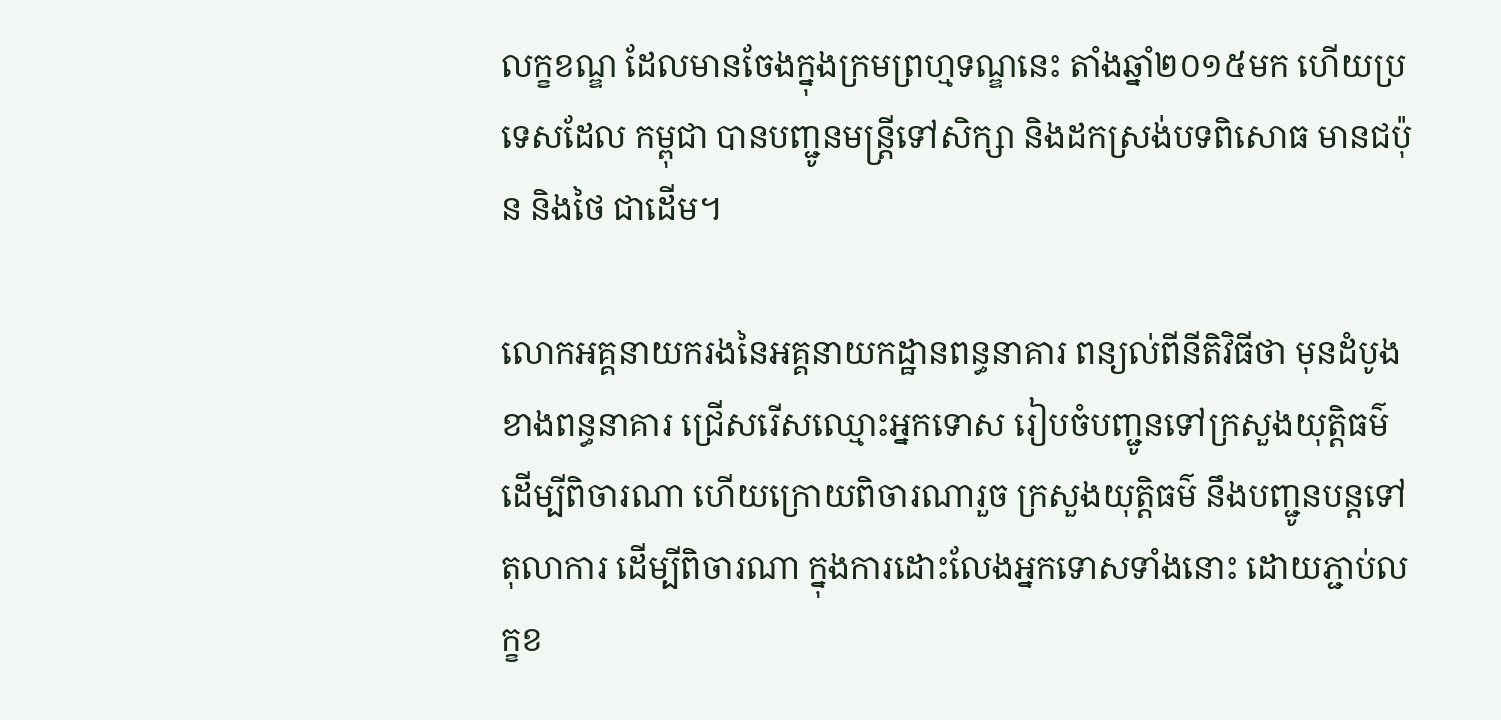លក្ខខណ្ឌ ដែលមានចែងក្នុងក្រមព្រហ្មទណ្ឌនេះ តាំងឆ្នាំ២០១៥មក ហើយប្រទេសដែល កម្ពុជា បានបញ្ជូនមន្រ្តីទៅសិក្សា និងដកស្រង់បទពិសោធ មានជប៉ុន និងថៃ ជាដើម។

លោកអគ្គនាយករងនៃអគ្គនាយកដ្ឋានពន្ធនាគារ ពន្យល់ពីនីតិវិធីថា មុនដំបូង ខាងពន្ធនាគារ ជ្រើសរើសឈ្មោះអ្នកទោស រៀបចំបញ្ជូនទៅក្រសួងយុត្តិធម៌ ដើម្បីពិចារណា ហើយក្រោយពិចារណារួច ក្រសួងយុត្តិធម៌ នឹងបញ្ជូនបន្តទៅតុលាការ ដើម្បីពិចារណា ក្នុងការដោះលែងអ្នកទោសទាំងនោះ ដោយភ្ជាប់លក្ខខ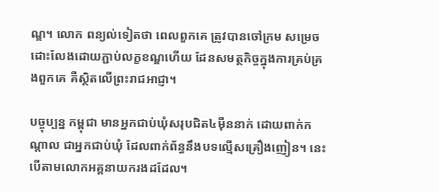ណ្ឌ។ លោក ពន្យល់ទៀតថា ពេលពួកគេ ត្រូវបានចៅក្រម សម្រេចដោះលែងដោយភ្ជាប់លក្ខខណ្ឌហើយ ដែនសមត្ថកិច្ចក្នុងការគ្រប់គ្រងពួកគេ គឺស្ថិតលើព្រះរាជអាជ្ញា។

បច្ចុប្បន្ន កម្ពុជា មានអ្នកជាប់ឃុំសរុបជិត៤ម៉ឺននាក់ ដោយពាក់កណ្តាល ជាអ្នកជាប់ឃុំ ដែលពាក់ព័ន្ធនឹងបទល្មើសគ្រឿងញៀន។ នេះបើតាមលោកអគ្គនាយករងដដែល។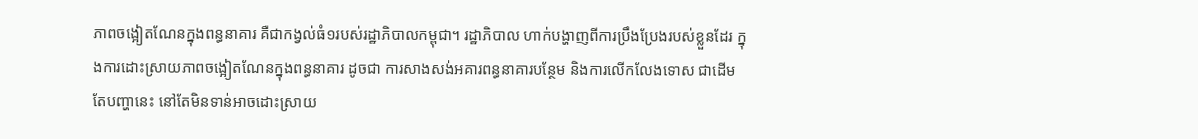ភាពចង្អៀតណែនក្នុងពន្ធនាគារ គឺជាកង្វល់ធំ១របស់រដ្ឋាភិបាលកម្ពុជា។ រដ្ឋាភិបាល ហាក់បង្ហាញពីការប្រឹងប្រែងរបស់ខ្លួនដែរ ក្នុងការដោះស្រាយភាពចង្អៀតណែនក្នុងពន្ធនាគារ ដូចជា ការសាងសង់អគារពន្ធនាគារបន្ថែម និងការលើកលែងទោស ជាដើម តែបញ្ហានេះ នៅតែមិនទាន់អាចដោះស្រាយ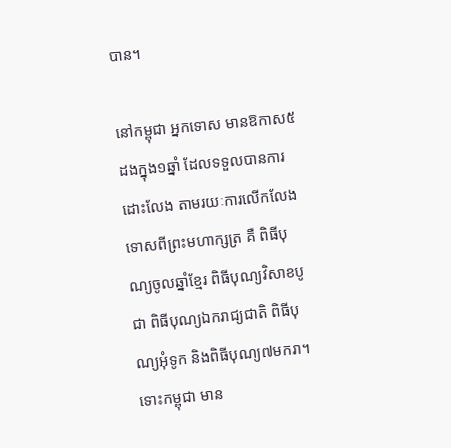បាន។

នៅកម្ពុជា អ្នកទោស មានឱកាស៥ដងក្នុង១ឆ្នាំ ដែលទទួលបានការដោះលែង តាមរយៈការលើកលែងទោសពីព្រះមហាក្សត្រ គឺ ពិធីបុណ្យចូលឆ្នាំខ្មែរ ពិធីបុណ្យវិសាខបូជា ពិធីបុណ្យឯករាជ្យជាតិ ពិធីបុណ្យអុំទូក និងពិធីបុណ្យ៧មករា។ ទោះកម្ពុជា មាន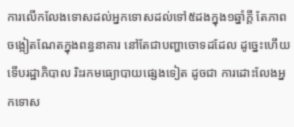ការលើកលែងទោសដល់អ្នកទោសដល់ទៅ៥ដងក្នុង១ឆ្នាំក្តី តែភាពចង្អៀតណែតក្នុងពន្ធនាគារ នៅតែជាបញ្ហាចោទដដែល ដូច្នេះហើយ ទើបរដ្ឋាភិបាល រិះរកមធ្យោបាយផ្សេងទៀត ដូចជា ការដោះលែងអ្នកទោស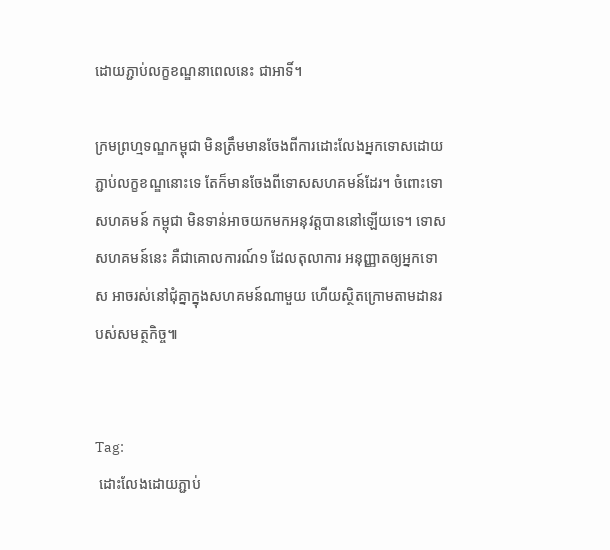ដោយភ្ជាប់លក្ខខណ្ឌនាពេលនេះ ជាអាទិ៍។

ក្រមព្រហ្មទណ្ឌកម្ពុជា មិនត្រឹមមានចែងពីការដោះលែងអ្នកទោសដោយភ្ជាប់លក្ខខណ្ឌនោះទេ តែក៏មានចែងពីទោសសហគមន៍ដែរ។ ចំពោះទោសហគមន៍ កម្ពុជា មិនទាន់អាចយកមកអនុវត្តបាននៅឡើយទេ។ ទោសសហគមន៍នេះ គឺជាគោលការណ៍១ ដែលតុលាការ អនុញ្ញាតឲ្យអ្នកទោស អាចរស់នៅជុំគ្នាក្នុងសហគមន៍ណាមួយ ហើយស្ថិតក្រោមតាមដានរបស់សមត្ថកិច្ច៕


Tag:
 ដោះលែងដោយភ្ជាប់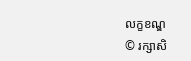លក្ខខណ្ឌ
© រក្សាសិ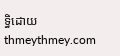ទ្ធិដោយ thmeythmey.com